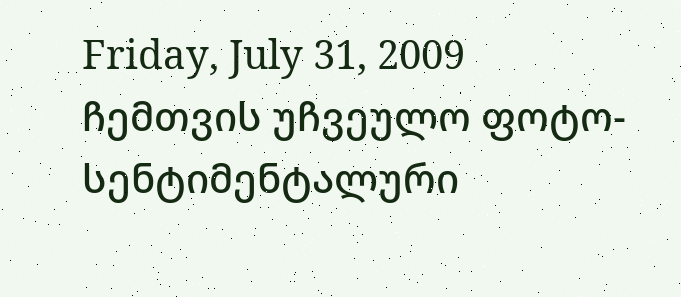Friday, July 31, 2009
ჩემთვის უჩვეულო ფოტო-სენტიმენტალური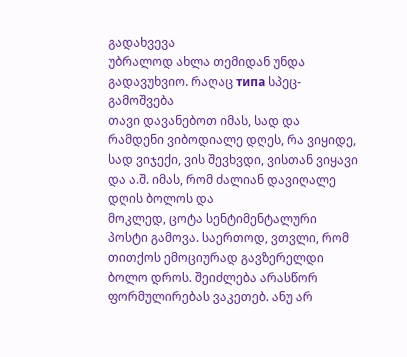გადახვევა
უბრალოდ ახლა თემიდან უნდა გადავუხვიო. რაღაც типа სპეც-გამოშვება
თავი დავანებოთ იმას, სად და რამდენი ვიბოდიალე დღეს, რა ვიყიდე, სად ვიჯექი, ვის შევხვდი, ვისთან ვიყავი და ა.შ. იმას, რომ ძალიან დავიღალე დღის ბოლოს და
მოკლედ, ცოტა სენტიმენტალური პოსტი გამოვა. საერთოდ, ვთვლი, რომ თითქოს ემოციურად გავზერელდი ბოლო დროს. შეიძლება არასწორ ფორმულირებას ვაკეთებ. ანუ არ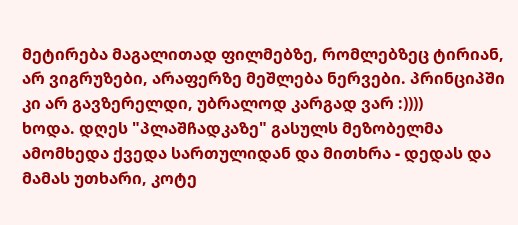მეტირება მაგალითად ფილმებზე, რომლებზეც ტირიან, არ ვიგრუზები, არაფერზე მეშლება ნერვები. პრინციპში კი არ გავზერელდი, უბრალოდ კარგად ვარ :))))
ხოდა. დღეს "პლაშჩადკაზე" გასულს მეზობელმა ამომხედა ქვედა სართულიდან და მითხრა - დედას და მამას უთხარი, კოტე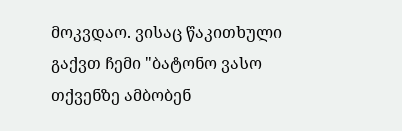მოკვდაო. ვისაც წაკითხული გაქვთ ჩემი "ბატონო ვასო თქვენზე ამბობენ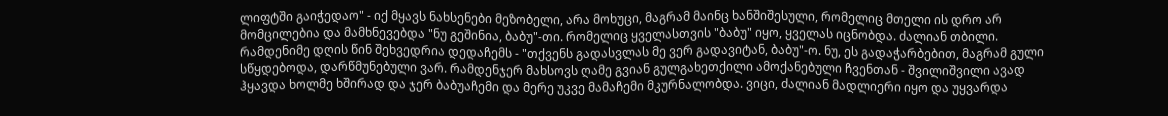ლიფტში გაიჭედაო" - იქ მყავს ნახსენები მეზობელი, არა მოხუცი, მაგრამ მაინც ხანშიშესული, რომელიც მთელი ის დრო არ მომცილებია და მამხნევებდა "ნუ გეშინია, ბაბუ"-თი. რომელიც ყველასთვის "ბაბუ" იყო, ყველას იცნობდა. ძალიან თბილი. რამდენიმე დღის წინ შეხვედრია დედაჩემს - "თქვენს გადასვლას მე ვერ გადავიტან, ბაბუ"-ო. ნუ, ეს გადაჭარბებით, მაგრამ გული სწყდებოდა, დარწმუნებული ვარ. რამდენჯერ მახსოვს ღამე გვიან გულგახეთქილი ამოქანებული ჩვენთან - შვილიშვილი ავად ჰყავდა ხოლმე ხშირად და ჯერ ბაბუაჩემი და მერე უკვე მამაჩემი მკურნალობდა. ვიცი, ძალიან მადლიერი იყო და უყვარდა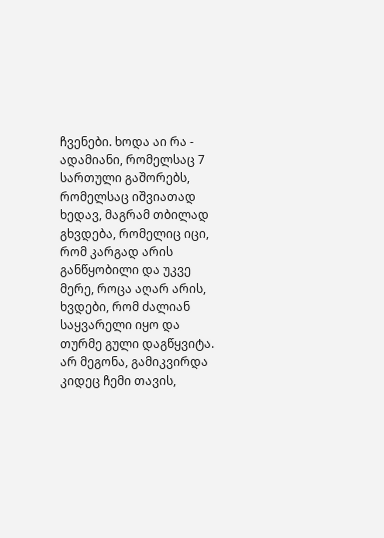ჩვენები. ხოდა აი რა - ადამიანი, რომელსაც 7 სართული გაშორებს, რომელსაც იშვიათად ხედავ, მაგრამ თბილად გხვდება, რომელიც იცი, რომ კარგად არის განწყობილი და უკვე მერე, როცა აღარ არის, ხვდები, რომ ძალიან საყვარელი იყო და თურმე გული დაგწყვიტა. არ მეგონა, გამიკვირდა კიდეც ჩემი თავის,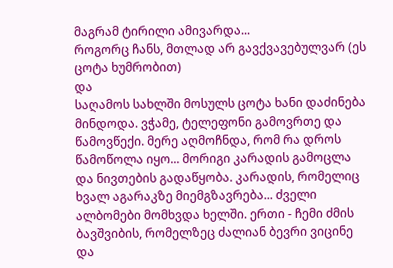მაგრამ ტირილი ამივარდა...
როგორც ჩანს, მთლად არ გავქვავებულვარ (ეს ცოტა ხუმრობით)
და
საღამოს სახლში მოსულს ცოტა ხანი დაძინება მინდოდა. ვჭამე, ტელეფონი გამოვრთე და წამოვწექი. მერე აღმოჩნდა, რომ რა დროს წამოწოლა იყო... მორიგი კარადის გამოცლა და ნივთების გადაწყობა. კარადის, რომელიც ხვალ აგარაკზე მიემგზავრება... ძველი ალბომები მომხვდა ხელში. ერთი - ჩემი ძმის ბავშვიბის, რომელზეც ძალიან ბევრი ვიცინე და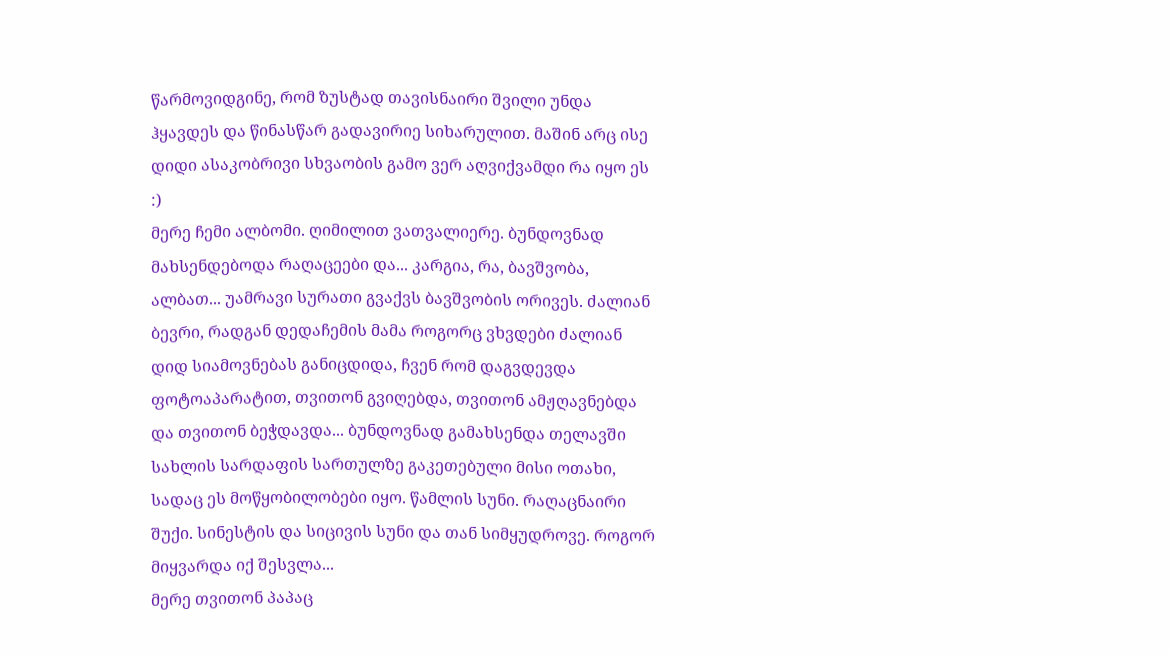წარმოვიდგინე, რომ ზუსტად თავისნაირი შვილი უნდა ჰყავდეს და წინასწარ გადავირიე სიხარულით. მაშინ არც ისე დიდი ასაკობრივი სხვაობის გამო ვერ აღვიქვამდი რა იყო ეს :)
მერე ჩემი ალბომი. ღიმილით ვათვალიერე. ბუნდოვნად მახსენდებოდა რაღაცეები და... კარგია, რა, ბავშვობა, ალბათ... უამრავი სურათი გვაქვს ბავშვობის ორივეს. ძალიან ბევრი, რადგან დედაჩემის მამა როგორც ვხვდები ძალიან დიდ სიამოვნებას განიცდიდა, ჩვენ რომ დაგვდევდა ფოტოაპარატით, თვითონ გვიღებდა, თვითონ ამჟღავნებდა და თვითონ ბეჭდავდა... ბუნდოვნად გამახსენდა თელავში სახლის სარდაფის სართულზე გაკეთებული მისი ოთახი, სადაც ეს მოწყობილობები იყო. წამლის სუნი. რაღაცნაირი შუქი. სინესტის და სიცივის სუნი და თან სიმყუდროვე. როგორ მიყვარდა იქ შესვლა...
მერე თვითონ პაპაც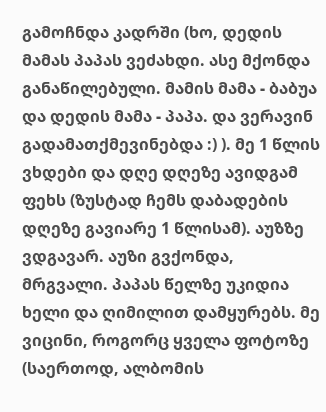გამოჩნდა კადრში (ხო, დედის მამას პაპას ვეძახდი. ასე მქონდა განაწილებული. მამის მამა - ბაბუა და დედის მამა - პაპა. და ვერავინ გადამათქმევინებდა :) ). მე 1 წლის ვხდები და დღე დღეზე ავიდგამ ფეხს (ზუსტად ჩემს დაბადების დღეზე გავიარე 1 წლისამ). აუზზე ვდგავარ. აუზი გვქონდა, მრგვალი. პაპას წელზე უკიდია ხელი და ღიმილით დამყურებს. მე ვიცინი, როგორც ყველა ფოტოზე (საერთოდ, ალბომის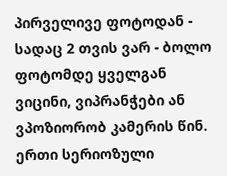პირველივე ფოტოდან - სადაც 2 თვის ვარ - ბოლო ფოტომდე ყველგან ვიცინი, ვიპრანჭები ან ვპოზიორობ კამერის წინ. ერთი სერიოზული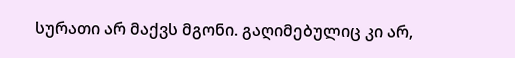სურათი არ მაქვს მგონი. გაღიმებულიც კი არ,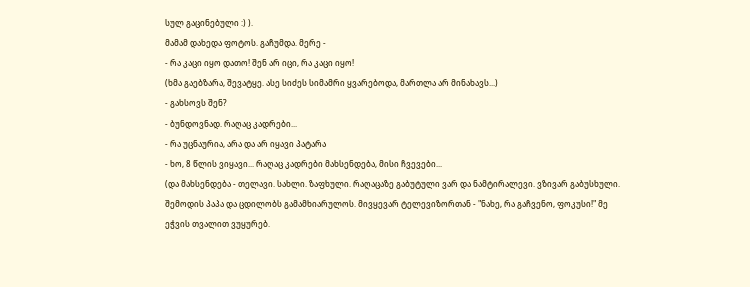სულ გაცინებული :) ).
მამამ დახედა ფოტოს. გაჩუმდა. მერე -
- რა კაცი იყო დათო! შენ არ იცი, რა კაცი იყო!
(ხმა გაებზარა, შევატყე. ასე სიძეს სიმამრი ყვარებოდა, მართლა არ მინახავს...)
- გახსოვს შენ?
- ბუნდოვნად. რაღაც კადრები...
- რა უცნაურია, არა და არ იყავი პატარა
- ხო, 8 წლის ვიყავი... რაღაც კადრები მახსენდება, მისი ჩვევები...
(და მახსენდება - თელავი. სახლი. ზაფხული. რაღაცაზე გაბუტული ვარ და ნამტირალევი. ვზივარ გაბუსხული. შემოდის პაპა და ცდილობს გამამხიარულოს. მივყევარ ტელევიზორთან - "ნახე, რა გაჩვენო, ფოკუსი!" მე ეჭვის თვალით ვუყურებ.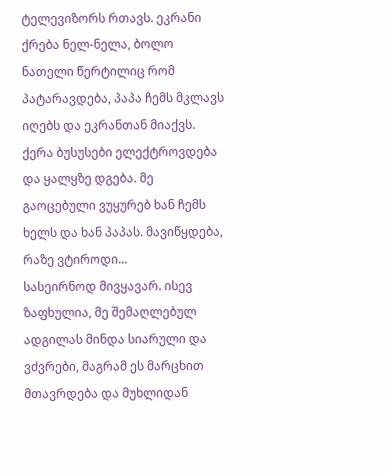ტელევიზორს რთავს. ეკრანი ქრება ნელ-ნელა, ბოლო ნათელი წერტილიც რომ პატარავდება, პაპა ჩემს მკლავს იღებს და ეკრანთან მიაქვს. ქერა ბუსუსები ელექტროვდება და ყალყზე დგება. მე გაოცებული ვუყურებ ხან ჩემს ხელს და ხან პაპას. მავიწყდება, რაზე ვტიროდი...
სასეირნოდ მივყავარ. ისევ ზაფხულია, მე შემაღლებულ ადგილას მინდა სიარული და ვძვრები, მაგრამ ეს მარცხით მთავრდება და მუხლიდან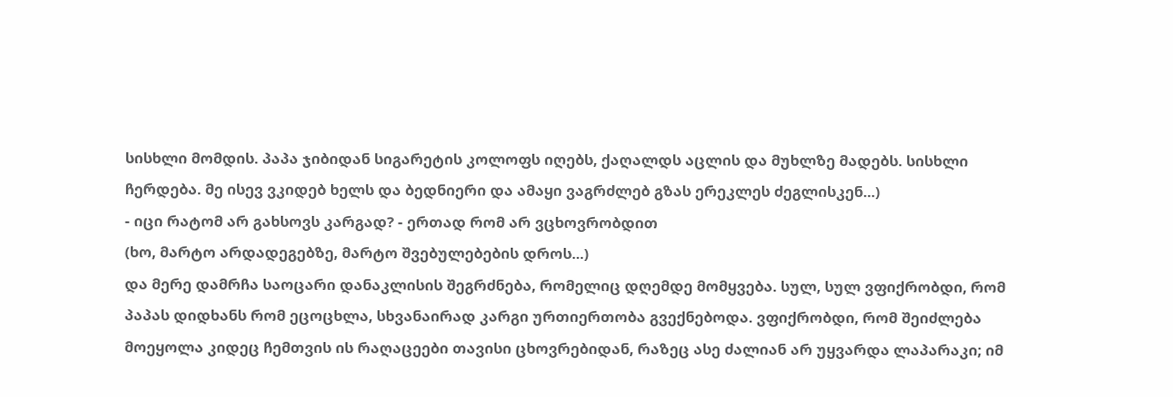სისხლი მომდის. პაპა ჯიბიდან სიგარეტის კოლოფს იღებს, ქაღალდს აცლის და მუხლზე მადებს. სისხლი ჩერდება. მე ისევ ვკიდებ ხელს და ბედნიერი და ამაყი ვაგრძლებ გზას ერეკლეს ძეგლისკენ...)
- იცი რატომ არ გახსოვს კარგად? - ერთად რომ არ ვცხოვრობდით
(ხო, მარტო არდადეგებზე, მარტო შვებულებების დროს...)
და მერე დამრჩა საოცარი დანაკლისის შეგრძნება, რომელიც დღემდე მომყვება. სულ, სულ ვფიქრობდი, რომ პაპას დიდხანს რომ ეცოცხლა, სხვანაირად კარგი ურთიერთობა გვექნებოდა. ვფიქრობდი, რომ შეიძლება მოეყოლა კიდეც ჩემთვის ის რაღაცეები თავისი ცხოვრებიდან, რაზეც ასე ძალიან არ უყვარდა ლაპარაკი; იმ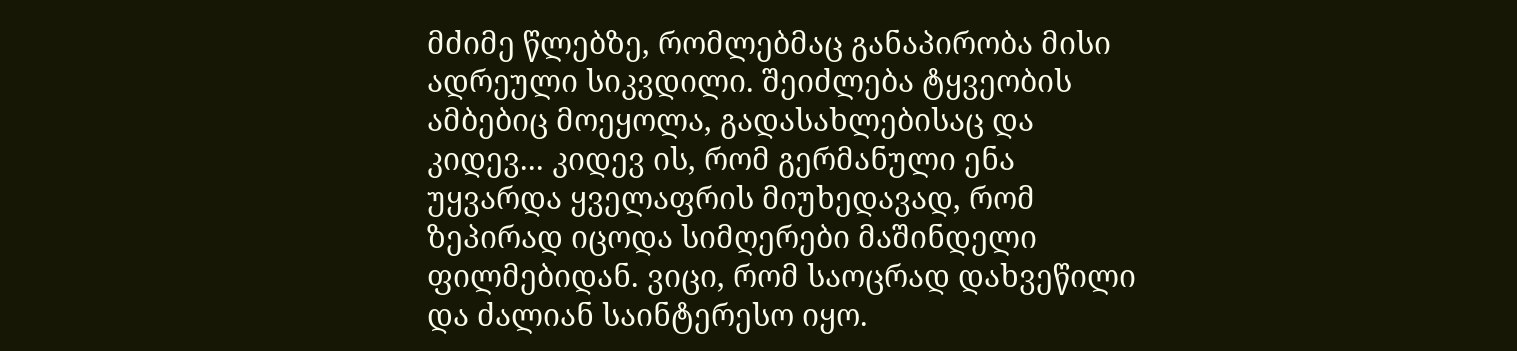მძიმე წლებზე, რომლებმაც განაპირობა მისი ადრეული სიკვდილი. შეიძლება ტყვეობის ამბებიც მოეყოლა, გადასახლებისაც და კიდევ... კიდევ ის, რომ გერმანული ენა უყვარდა ყველაფრის მიუხედავად, რომ ზეპირად იცოდა სიმღერები მაშინდელი ფილმებიდან. ვიცი, რომ საოცრად დახვეწილი და ძალიან საინტერესო იყო.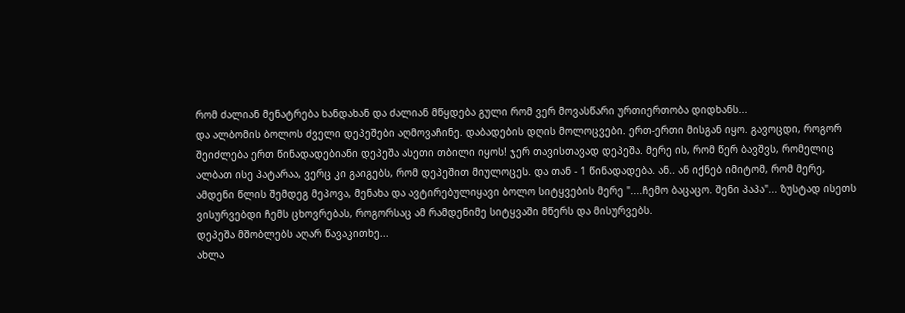რომ ძალიან მენატრება ხანდახან და ძალიან მწყდება გული რომ ვერ მოვასწარი ურთიერთობა დიდხანს...
და ალბომის ბოლოს ძველი დეპეშები აღმოვაჩინე. დაბადების დღის მოლოცვები. ერთ-ერთი მისგან იყო. გავოცდი, როგორ შეიძლება ერთ წინადადებიანი დეპეშა ასეთი თბილი იყოს! ჯერ თავისთავად დეპეშა. მერე ის, რომ წერ ბავშვს, რომელიც ალბათ ისე პატარაა, ვერც კი გაიგებს, რომ დეპეშით მიულოცეს. და თან - 1 წინადადება. ან.. ან იქნებ იმიტომ, რომ მერე, ამდენი წლის შემდეგ მეპოვა, მენახა და ავტირებულიყავი ბოლო სიტყვების მერე "....ჩემო ბაცაცო. შენი პაპა"... ზუსტად ისეთს ვისურვებდი ჩემს ცხოვრებას, როგორსაც ამ რამდენიმე სიტყვაში მწერს და მისურვებს.
დეპეშა მშობლებს აღარ წავაკითხე...
ახლა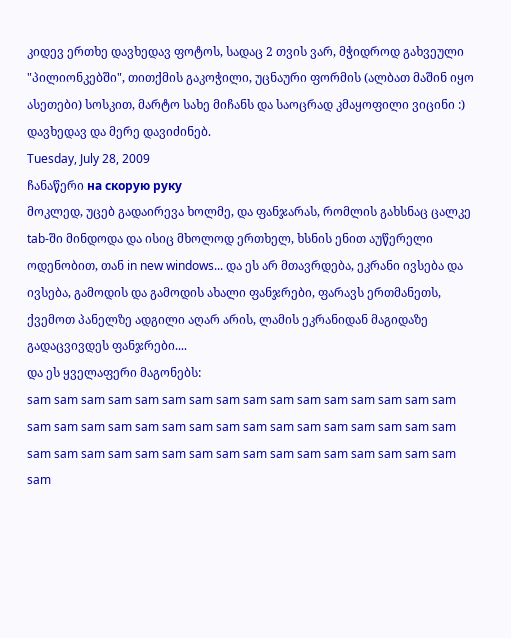კიდევ ერთხე დავხედავ ფოტოს, სადაც 2 თვის ვარ, მჭიდროდ გახვეული "პილიონკებში", თითქმის გაკოჭილი, უცნაური ფორმის (ალბათ მაშინ იყო ასეთები) სოსკით, მარტო სახე მიჩანს და საოცრად კმაყოფილი ვიცინი :) დავხედავ და მერე დავიძინებ.
Tuesday, July 28, 2009
ჩანაწერი на скорую руку
მოკლედ, უცებ გადაირევა ხოლმე, და ფანჯარას, რომლის გახსნაც ცალკე tab-ში მინდოდა და ისიც მხოლოდ ერთხელ, ხსნის ენით აუწერელი ოდენობით, თან in new windows... და ეს არ მთავრდება, ეკრანი ივსება და ივსება, გამოდის და გამოდის ახალი ფანჯრები, ფარავს ერთმანეთს, ქვემოთ პანელზე ადგილი აღარ არის, ლამის ეკრანიდან მაგიდაზე გადაცვივდეს ფანჯრები....
და ეს ყველაფერი მაგონებს:
sam sam sam sam sam sam sam sam sam sam sam sam sam sam sam sam sam sam sam sam sam sam sam sam sam sam sam sam sam sam sam sam sam sam sam sam sam sam sam sam sam sam sam sam sam sam sam sam sam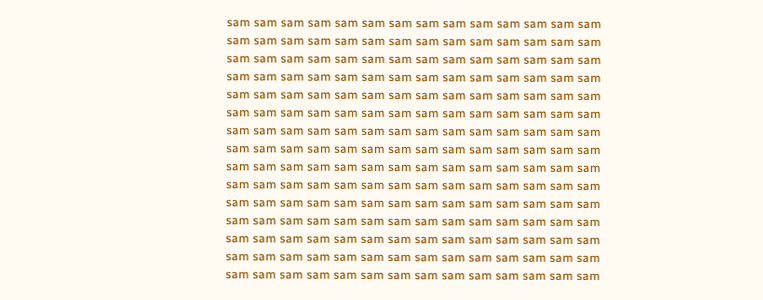sam sam sam sam sam sam sam sam sam sam sam sam sam sam sam sam sam sam sam sam sam sam sam sam sam sam sam sam sam sam sam sam sam sam sam sam sam sam sam sam sam sam sam sam sam sam sam sam sam sam sam sam sam sam sam sam sam sam sam sam sam sam sam sam sam sam sam sam sam sam sam sam sam sam sam sam sam sam sam sam sam sam sam sam sam sam sam sam sam sam sam sam sam sam sam sam sam sam sam sam sam sam sam sam sam sam sam sam sam sam sam sam sam sam sam sam sam sam sam sam sam sam sam sam sam sam sam sam sam sam sam sam sam sam sam sam sam sam sam sam sam sam sam sam sam sam sam sam sam sam sam sam sam sam sam sam sam sam sam sam sam sam sam sam sam sam sam sam sam sam sam sam sam sam sam sam sam sam sam sam sam sam sam sam sam sam sam sam sam sam sam sam sam sam sam sam sam sam sam sam sam sam sam sam sam sam sam sam sam sam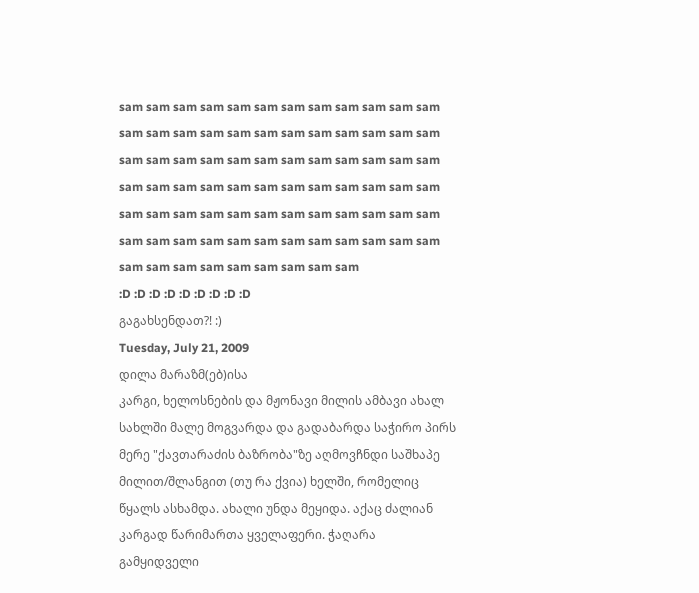sam sam sam sam sam sam sam sam sam sam sam sam sam sam sam sam sam sam sam sam sam sam sam sam sam sam sam sam sam sam sam sam sam sam sam sam sam sam sam sam sam sam sam sam sam sam sam sam sam sam sam sam sam sam sam sam sam sam sam sam sam sam sam sam sam sam sam sam sam sam sam sam sam sam sam sam sam sam sam sam sam
:D :D :D :D :D :D :D :D :D
გაგახსენდათ?! :)
Tuesday, July 21, 2009
დილა მარაზმ(ებ)ისა
კარგი, ხელოსნების და მჟონავი მილის ამბავი ახალ სახლში მალე მოგვარდა და გადაბარდა საჭირო პირს
მერე "ქავთარაძის ბაზრობა"ზე აღმოვჩნდი საშხაპე მილით/შლანგით (თუ რა ქვია) ხელში, რომელიც წყალს ასხამდა. ახალი უნდა მეყიდა. აქაც ძალიან კარგად წარიმართა ყველაფერი. ჭაღარა გამყიდველი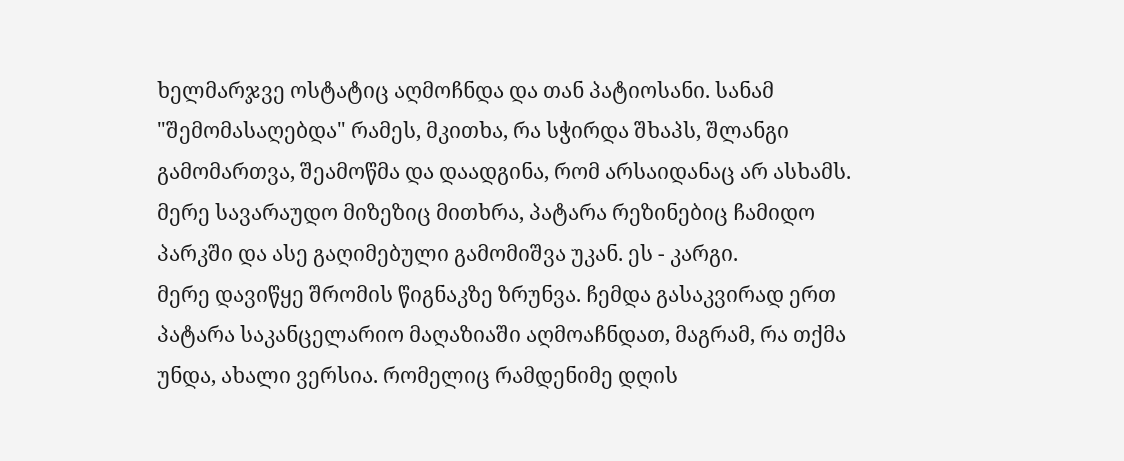ხელმარჯვე ოსტატიც აღმოჩნდა და თან პატიოსანი. სანამ "შემომასაღებდა" რამეს, მკითხა, რა სჭირდა შხაპს, შლანგი გამომართვა, შეამოწმა და დაადგინა, რომ არსაიდანაც არ ასხამს. მერე სავარაუდო მიზეზიც მითხრა, პატარა რეზინებიც ჩამიდო პარკში და ასე გაღიმებული გამომიშვა უკან. ეს - კარგი.
მერე დავიწყე შრომის წიგნაკზე ზრუნვა. ჩემდა გასაკვირად ერთ პატარა საკანცელარიო მაღაზიაში აღმოაჩნდათ, მაგრამ, რა თქმა უნდა, ახალი ვერსია. რომელიც რამდენიმე დღის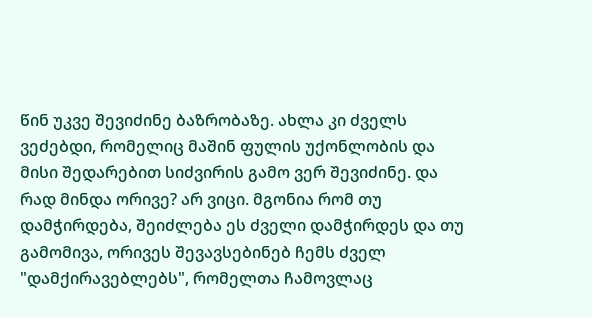წინ უკვე შევიძინე ბაზრობაზე. ახლა კი ძველს ვეძებდი, რომელიც მაშინ ფულის უქონლობის და მისი შედარებით სიძვირის გამო ვერ შევიძინე. და რად მინდა ორივე? არ ვიცი. მგონია რომ თუ დამჭირდება, შეიძლება ეს ძველი დამჭირდეს და თუ გამომივა, ორივეს შევავსებინებ ჩემს ძველ "დამქირავებლებს", რომელთა ჩამოვლაც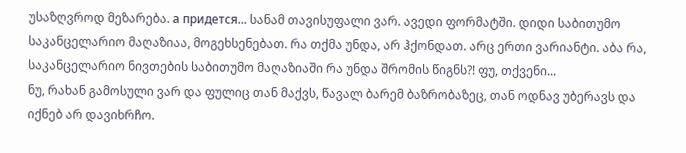უსაზღვროდ მეზარება. а придется... სანამ თავისუფალი ვარ. ავედი ფორმატში. დიდი საბითუმო საკანცელარიო მაღაზიაა, მოგეხსენებათ. რა თქმა უნდა, არ ჰქონდათ. არც ერთი ვარიანტი. აბა რა, საკანცელარიო ნივთების საბითუმო მაღაზიაში რა უნდა შრომის წიგნს?! ფუ, თქვენი...
ნუ, რახან გამოსული ვარ და ფულიც თან მაქვს, წავალ ბარემ ბაზრობაზეც, თან ოდნავ უბერავს და იქნებ არ დავიხრჩო.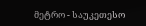მეტრო - საუკეთესო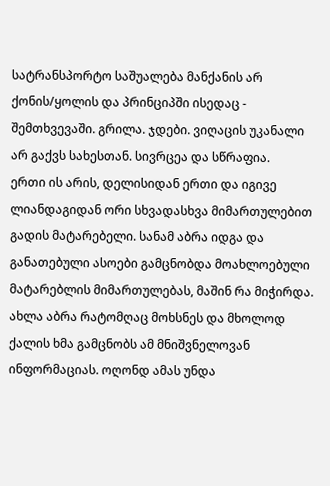სატრანსპორტო საშუალება მანქანის არ ქონის/ყოლის და პრინციპში ისედაც - შემთხვევაში. გრილა. ჯდები. ვიღაცის უკანალი არ გაქვს სახესთან. სივრცეა და სწრაფია.
ერთი ის არის, დელისიდან ერთი და იგივე ლიანდაგიდან ორი სხვადასხვა მიმართულებით გადის მატარებელი. სანამ აბრა იდგა და განათებული ასოები გამცნობდა მოახლოებული მატარებლის მიმართულებას, მაშინ რა მიჭირდა. ახლა აბრა რატომღაც მოხსნეს და მხოლოდ ქალის ხმა გამცნობს ამ მნიშვნელოვან ინფორმაციას. ოღონდ ამას უნდა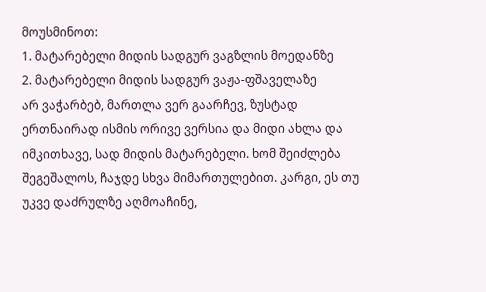მოუსმინოთ:
1. მატარებელი მიდის სადგურ ვაგზლის მოედანზე
2. მატარებელი მიდის სადგურ ვაჟა-ფშაველაზე
არ ვაჭარბებ, მართლა ვერ გაარჩევ, ზუსტად ერთნაირად ისმის ორივე ვერსია და მიდი ახლა და იმკითხავე, სად მიდის მატარებელი. ხომ შეიძლება შეგეშალოს, ჩაჯდე სხვა მიმართულებით. კარგი, ეს თუ უკვე დაძრულზე აღმოაჩინე,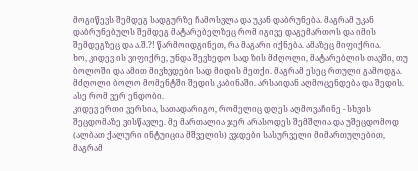მოგიწევს შემდეგ სადგურზე ჩამოსვლა და უკან დაბრუნება. მაგრამ უკან დაბრუნებულს შემდეგ მატარებელზეც რომ იგივე დაგემართოს და იმის შემდეგზეც და ა.შ.?! წარმოიდგინეთ, რა მაგარი იქნება. ამაზეც მიფიქრია.
ხო, კიდევ ის ვიფიქრე, უნდა შევხედო სად ზის მძღოლი, მატარებლის თავში, თუ ბოლოში და ამით მივხვდები სად მიდის მეთქი. მაგრამ ესეც რთული გამოდგა. მძღოლი ბოლო მომენტში შედის კაბინაში. არსაიდან აღმოცენდება და შედის. ასე რომ ვერ ენდობი.
კიდევ ერთი ვერსია, სათადარიგო, რომელიც დღეს აღმოვაჩინე - სხვის შეცდომაზე ვისწავლე. მე მართალია ჯერ არასოდეს შემშლია და უშეცდომოდ (ალბათ ქალური ინტუიცია მშველის) ვჯდები სასურველი მიმართულებით, მაგრამ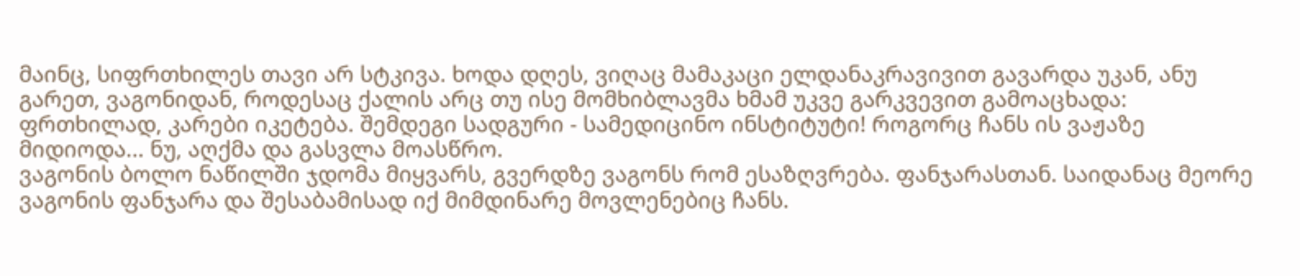მაინც, სიფრთხილეს თავი არ სტკივა. ხოდა დღეს, ვიღაც მამაკაცი ელდანაკრავივით გავარდა უკან, ანუ გარეთ, ვაგონიდან, როდესაც ქალის არც თუ ისე მომხიბლავმა ხმამ უკვე გარკვევით გამოაცხადა: ფრთხილად, კარები იკეტება. შემდეგი სადგური - სამედიცინო ინსტიტუტი! როგორც ჩანს ის ვაჟაზე მიდიოდა... ნუ, აღქმა და გასვლა მოასწრო.
ვაგონის ბოლო ნაწილში ჯდომა მიყვარს, გვერდზე ვაგონს რომ ესაზღვრება. ფანჯარასთან. საიდანაც მეორე ვაგონის ფანჯარა და შესაბამისად იქ მიმდინარე მოვლენებიც ჩანს.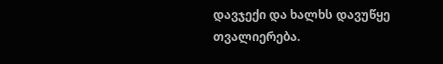დავჯექი და ხალხს დავუწყე თვალიერება.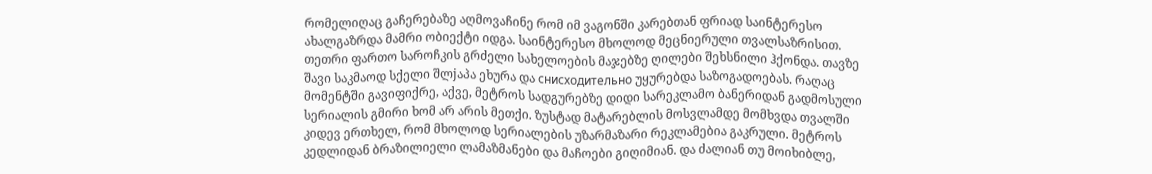რომელიღაც გაჩერებაზე აღმოვაჩინე რომ იმ ვაგონში კარებთან ფრიად საინტერესო ახალგაზრდა მამრი ობიექტი იდგა. საინტერესო მხოლოდ მეცნიერული თვალსაზრისით. თეთრი ფართო საროჩკის გრძელი სახელოების მაჯებზე ღილები შეხსნილი ჰქონდა. თავზე შავი საკმაოდ სქელი შლjაპა ეხურა და снисходительно უყურებდა საზოგადოებას. რაღაც მომენტში გავიფიქრე, აქვე, მეტროს სადგურებზე დიდი სარეკლამო ბანერიდან გადმოსული სერიალის გმირი ხომ არ არის მეთქი. ზუსტად მატარებლის მოსვლამდე მომხვდა თვალში კიდევ ერთხელ, რომ მხოლოდ სერიალების უზარმაზარი რეკლამებია გაკრული. მეტროს კედლიდან ბრაზილიელი ლამაზმანები და მაჩოები გიღიმიან. და ძალიან თუ მოიხიბლე,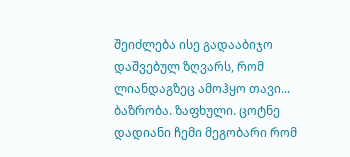შეიძლება ისე გადააბიჯო დაშვებულ ზღვარს, რომ ლიანდაგზეც ამოჰყო თავი...
ბაზრობა. ზაფხული. ცოტნე დადიანი ჩემი მეგობარი რომ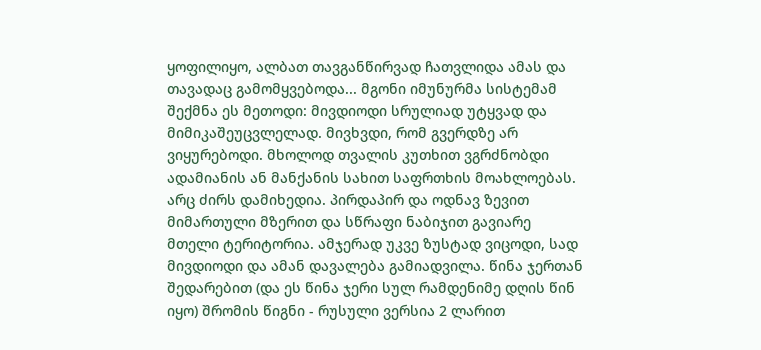ყოფილიყო, ალბათ თავგანწირვად ჩათვლიდა ამას და თავადაც გამომყვებოდა... მგონი იმუნურმა სისტემამ შექმნა ეს მეთოდი: მივდიოდი სრულიად უტყვად და მიმიკაშეუცვლელად. მივხვდი, რომ გვერდზე არ ვიყურებოდი. მხოლოდ თვალის კუთხით ვგრძნობდი ადამიანის ან მანქანის სახით საფრთხის მოახლოებას. არც ძირს დამიხედია. პირდაპირ და ოდნავ ზევით მიმართული მზერით და სწრაფი ნაბიჯით გავიარე მთელი ტერიტორია. ამჯერად უკვე ზუსტად ვიცოდი, სად მივდიოდი და ამან დავალება გამიადვილა. წინა ჯერთან შედარებით (და ეს წინა ჯერი სულ რამდენიმე დღის წინ იყო) შრომის წიგნი - რუსული ვერსია 2 ლარით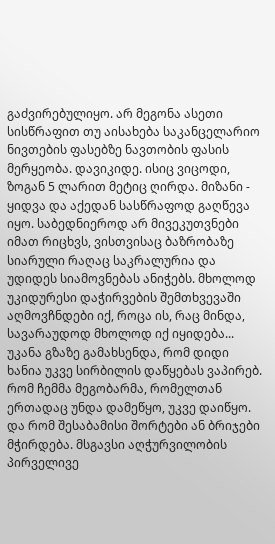გაძვირებულიყო. არ მეგონა ასეთი სისწრაფით თუ აისახება საკანცელარიო ნივთების ფასებზე ნავთობის ფასის მერყეობა. დავიკიდე. ისიც ვიცოდი, ზოგან 5 ლარით მეტიც ღირდა. მიზანი - ყიდვა და აქედან სასწრაფოდ გაღწევა იყო. საბედნიეროდ არ მივეკუთვნები იმათ რიცხვს, ვისთვისაც ბაზრობაზე სიარული რაღაც საკრალურია და უდიდეს სიამოვნებას ანიჭებს. მხოლოდ უკიდურესი დაჭირვების შემთხვევაში აღმოვჩნდები იქ, როცა ის, რაც მინდა, სავარაუდოდ მხოლოდ იქ იყიდება...
უკანა გზაზე გამახსენდა, რომ დიდი ხანია უკვე სირბილის დაწყებას ვაპირებ. რომ ჩემმა მეგობარმა, რომელთან ერთადაც უნდა დამეწყო, უკვე დაიწყო. და რომ შესაბამისი შორტები ან ბრიჯები მჭირდება. მსგავსი აღჭურვილობის პირველივე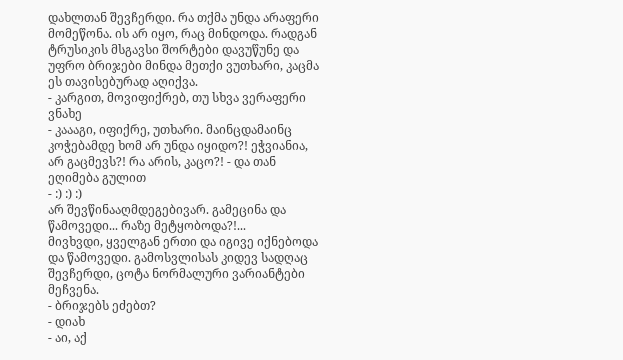დახლთან შევჩერდი. რა თქმა უნდა არაფერი მომეწონა. ის არ იყო, რაც მინდოდა. რადგან ტრუსიკის მსგავსი შორტები დავუწუნე და უფრო ბრიჯები მინდა მეთქი ვუთხარი, კაცმა ეს თავისებურად აღიქვა.
- კარგით, მოვიფიქრებ, თუ სხვა ვერაფერი ვნახე
- კაააგი, იფიქრე, უთხარი. მაინცდამაინც კოჭებამდე ხომ არ უნდა იყიდო?! ეჭვიანია, არ გაცმევს?! რა არის, კაცო?! - და თან ეღიმება გულით
- :) :) :)
არ შევწინააღმდეგებივარ. გამეცინა და წამოვედი... რაზე მეტყობოდა?!...
მივხვდი, ყველგან ერთი და იგივე იქნებოდა და წამოვედი. გამოსვლისას კიდევ სადღაც შევჩერდი, ცოტა ნორმალური ვარიანტები მეჩვენა.
- ბრიჯებს ეძებთ?
- დიახ
- აი, აქ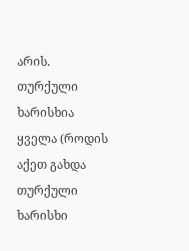არის. თურქული ხარისხია ყველა (როდის აქეთ გახდა თურქული ხარისხი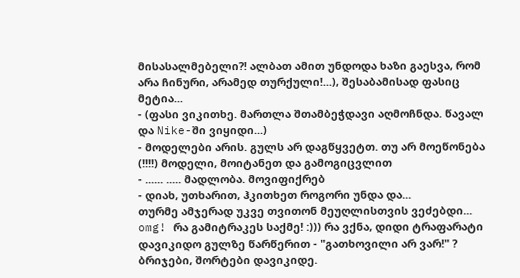მისასალმებელი?! ალბათ ამით უნდოდა ხაზი გაესვა, რომ არა ჩინური, არამედ თურქული!...), შესაბამისად ფასიც მეტია...
- (ფასი ვიკითხე. მართლა შთამბეჭდავი აღმოჩნდა. წავალ და Nike-ში ვიყიდი...)
- მოდელები არის. გულს არ დაგწყვეტთ. თუ არ მოეწონება (!!!!) მოდელი, მოიტანეთ და გამოგიცვლით
- ...... ..... მადლობა. მოვიფიქრებ
- დიახ, უთხარით, ჰკითხეთ როგორი უნდა და...
თურმე ამჯერად უკვე თვითონ მეუღლისთვის ვეძებდი... omg! რა გამიტრაკეს საქმე! :))) რა ვქნა, დიდი ტრაფარატი დავიკიდო გულზე წარწერით - "გათხოვილი არ ვარ!" ?
ბრიჯები, შორტები დავიკიდე.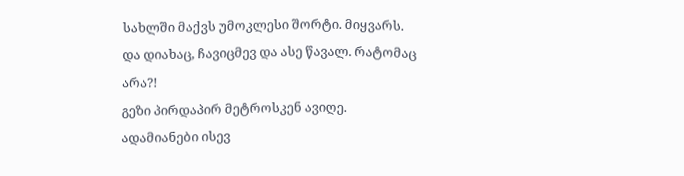სახლში მაქვს უმოკლესი შორტი. მიყვარს. და დიახაც, ჩავიცმევ და ასე წავალ. რატომაც არა?!
გეზი პირდაპირ მეტროსკენ ავიღე. ადამიანები ისევ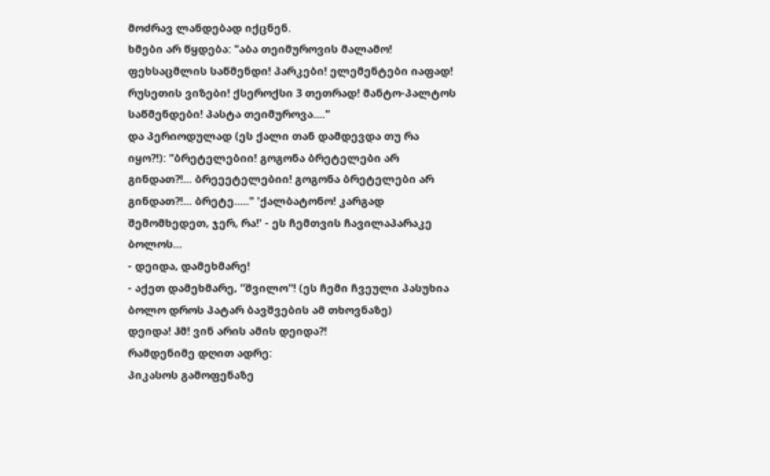მოძრავ ლანდებად იქცნენ.
ხმები არ წყდება: "აბა თეიმუროვის მალამო! ფეხსაცმლის საწმენდი! პარკები! ელემენტები იაფად! რუსეთის ვიზები! ქსეროქსი 3 თეთრად! მანტო-პალტოს საწმენდები! პასტა თეიმუროვა...."
და პერიოდულად (ეს ქალი თან დამდევდა თუ რა იყო?!): "ბრეტელებიი! გოგონა ბრეტელები არ გინდათ?!... ბრეეეტელებიი! გოგონა ბრეტელები არ გინდათ?!... ბრეტე....." 'ქალბატონო! კარგად შემომხედეთ, ჯერ, რა!' - ეს ჩემთვის ჩავილაპარაკე ბოლოს...
- დეიდა, დამეხმარე!
- აქეთ დამეხმარე, "შვილო"! (ეს ჩემი ჩვეული პასუხია ბოლო დროს პატარ ბავშვების ამ თხოვნაზე)
დეიდა! ჰმ! ვინ არის ამის დეიდა?!
რამდენიმე დღით ადრე:
პიკასოს გამოფენაზე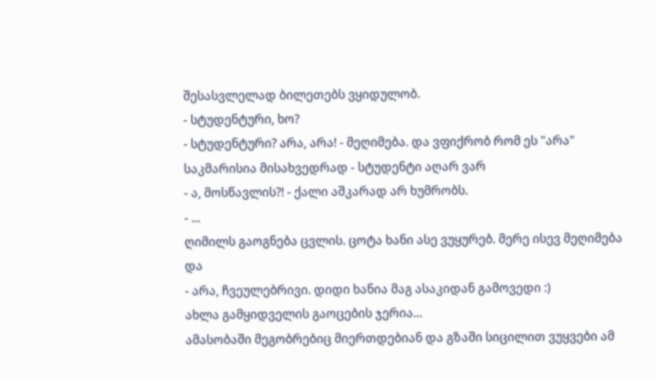შესასვლელად ბილეთებს ვყიდულობ.
- სტუდენტური, ხო?
- სტუდენტური? არა, არა! - მეღიმება. და ვფიქრობ რომ ეს "არა" საკმარისია მისახვედრად - სტუდენტი აღარ ვარ
- ა, მოსწავლის?! - ქალი აშკარად არ ხუმრობს.
- ...
ღიმილს გაოგნება ცვლის. ცოტა ხანი ასე ვუყურებ. მერე ისევ მეღიმება და
- არა, ჩვეულებრივი. დიდი ხანია მაგ ასაკიდან გამოვედი :)
ახლა გამყიდველის გაოცების ჯერია...
ამასობაში მეგობრებიც მიერთდებიან და გზაში სიცილით ვუყვები ამ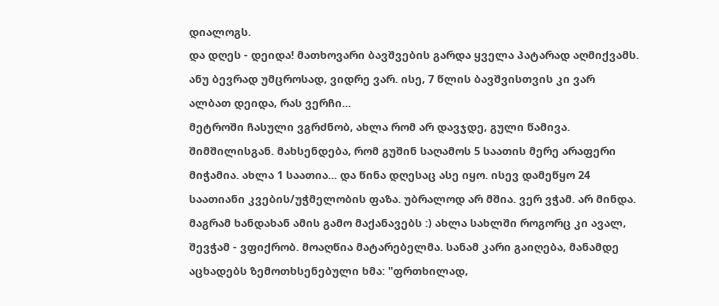დიალოგს.
და დღეს - დეიდა! მათხოვარი ბავშვების გარდა ყველა პატარად აღმიქვამს. ანუ ბევრად უმცროსად, ვიდრე ვარ. ისე, 7 წლის ბავშვისთვის კი ვარ ალბათ დეიდა, რას ვერჩი...
მეტროში ჩასული ვგრძნობ, ახლა რომ არ დავჯდე, გული წამივა. შიმშილისგან. მახსენდება, რომ გუშინ საღამოს 5 საათის მერე არაფერი მიჭამია. ახლა 1 საათია... და წინა დღესაც ასე იყო. ისევ დამეწყო 24 საათიანი კვების/უჭმელობის ფაზა. უბრალოდ არ მშია. ვერ ვჭამ. არ მინდა. მაგრამ ხანდახან ამის გამო მაქანავებს :) ახლა სახლში როგორც კი ავალ, შევჭამ - ვფიქრობ. მოაღწია მატარებელმა. სანამ კარი გაიღება, მანამდე აცხადებს ზემოთხსენებული ხმა: "ფრთხილად,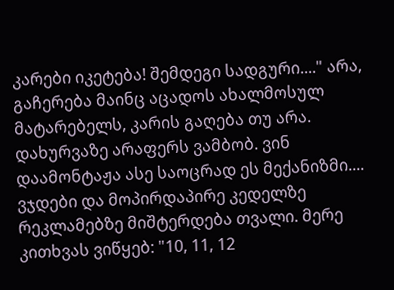კარები იკეტება! შემდეგი სადგური...." არა, გაჩერება მაინც აცადოს ახალმოსულ მატარებელს, კარის გაღება თუ არა. დახურვაზე არაფერს ვამბობ. ვინ დაამონტაჟა ასე საოცრად ეს მექანიზმი....
ვჯდები და მოპირდაპირე კედელზე რეკლამებზე მიშტერდება თვალი. მერე კითხვას ვიწყებ: "10, 11, 12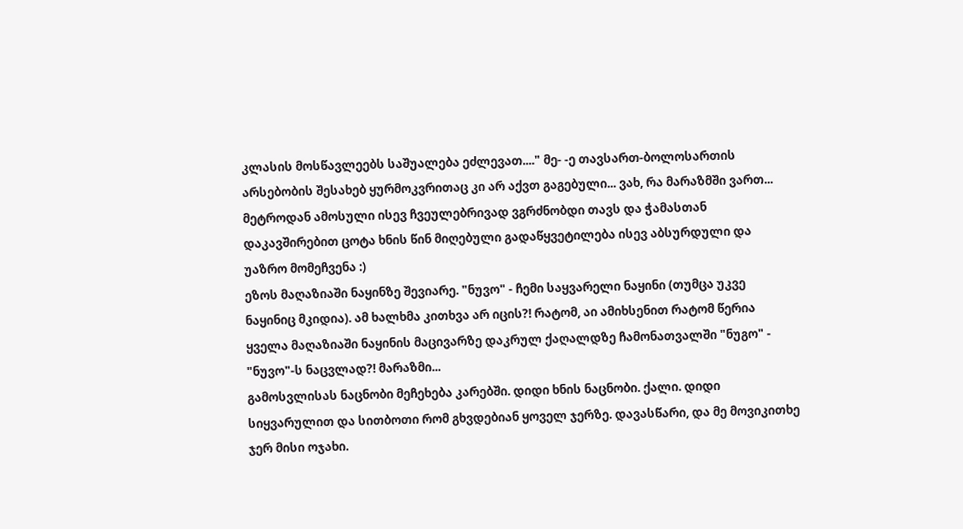კლასის მოსწავლეებს საშუალება ეძლევათ...." მე- -ე თავსართ-ბოლოსართის არსებობის შესახებ ყურმოკვრითაც კი არ აქვთ გაგებული... ვახ, რა მარაზმში ვართ...
მეტროდან ამოსული ისევ ჩვეულებრივად ვგრძნობდი თავს და ჭამასთან დაკავშირებით ცოტა ხნის წინ მიღებული გადაწყვეტილება ისევ აბსურდული და უაზრო მომეჩვენა :)
ეზოს მაღაზიაში ნაყინზე შევიარე. "ნუვო" - ჩემი საყვარელი ნაყინი (თუმცა უკვე ნაყინიც მკიდია). ამ ხალხმა კითხვა არ იცის?! რატომ, აი ამიხსენით რატომ წერია ყველა მაღაზიაში ნაყინის მაცივარზე დაკრულ ქაღალდზე ჩამონათვალში "ნუგო" - "ნუვო"-ს ნაცვლად?! მარაზმი...
გამოსვლისას ნაცნობი მეჩეხება კარებში. დიდი ხნის ნაცნობი. ქალი. დიდი სიყვარულით და სითბოთი რომ გხვდებიან ყოველ ჯერზე. დავასწარი, და მე მოვიკითხე ჯერ მისი ოჯახი.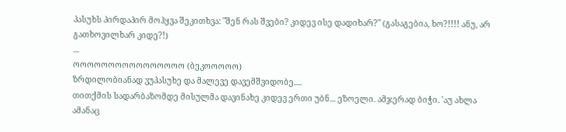პასუხს პირდაპირ მოჰყვა შეკითხვა: "შენ რას შვები? კიდევ ისე დადიხარ?" (გასაგებია, ხო?!!!! ანუ, არ გათხოვილხარ კიდე?!)
...
ოოოოოოოოოოოოოოოო (ბეკოოოოო)
ზრდილობიანად ვუპასუხე და მალევე დავემშვიდობე....
თითქმის სადარბაზომდე მისულმა დავინახე კიდევ ერთი უბნ... ეზოელი. ამჯერად ბიჭი. 'აუ ახლა ამანაც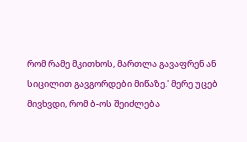რომ რამე მკითხოს, მართლა გავაფრენ ან სიცილით გავგორდები მიწაზე.' მერე უცებ მივხვდი, რომ ბ-ოს შეიძლება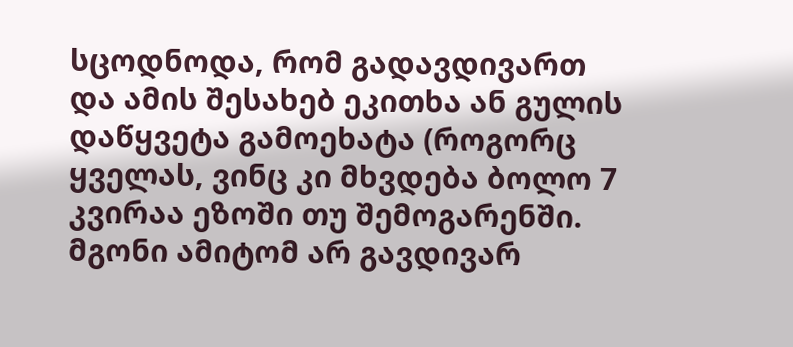სცოდნოდა, რომ გადავდივართ და ამის შესახებ ეკითხა ან გულის დაწყვეტა გამოეხატა (როგორც ყველას, ვინც კი მხვდება ბოლო 7 კვირაა ეზოში თუ შემოგარენში. მგონი ამიტომ არ გავდივარ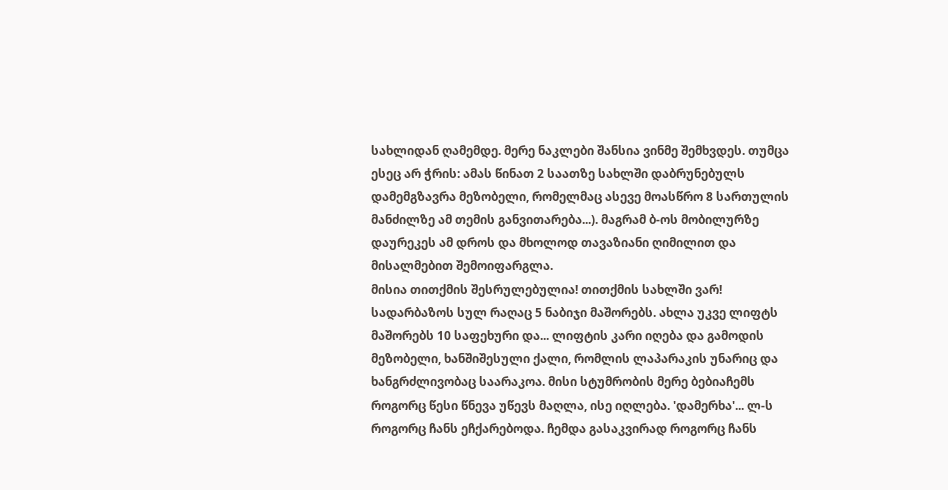სახლიდან ღამემდე. მერე ნაკლები შანსია ვინმე შემხვდეს. თუმცა ესეც არ ჭრის: ამას წინათ 2 საათზე სახლში დაბრუნებულს დამემგზავრა მეზობელი, რომელმაც ასევე მოასწრო 8 სართულის მანძილზე ამ თემის განვითარება...). მაგრამ ბ-ოს მობილურზე დაურეკეს ამ დროს და მხოლოდ თავაზიანი ღიმილით და მისალმებით შემოიფარგლა.
მისია თითქმის შესრულებულია! თითქმის სახლში ვარ! სადარბაზოს სულ რაღაც 5 ნაბიჯი მაშორებს. ახლა უკვე ლიფტს მაშორებს 10 საფეხური და... ლიფტის კარი იღება და გამოდის მეზობელი, ხანშიშესული ქალი, რომლის ლაპარაკის უნარიც და ხანგრძლივობაც საარაკოა. მისი სტუმრობის მერე ბებიაჩემს როგორც წესი წნევა უწევს მაღლა, ისე იღლება. 'დამერხა'... ლ-ს როგორც ჩანს ეჩქარებოდა. ჩემდა გასაკვირად როგორც ჩანს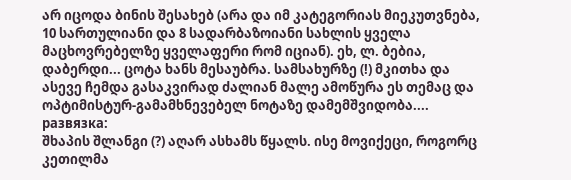არ იცოდა ბინის შესახებ (არა და იმ კატეგორიას მიეკუთვნება, 10 სართულიანი და 8 სადარბაზოიანი სახლის ყველა მაცხოვრებელზე ყველაფერი რომ იციან). ეხ, ლ. ბებია, დაბერდი... ცოტა ხანს მესაუბრა. სამსახურზე (!) მკითხა და ასევე ჩემდა გასაკვირად ძალიან მალე ამოწურა ეს თემაც და ოპტიმისტურ-გამამხნევებელ ნოტაზე დამემშვიდობა....
развязка:
შხაპის შლანგი (?) აღარ ასხამს წყალს. ისე მოვიქეცი, როგორც კეთილმა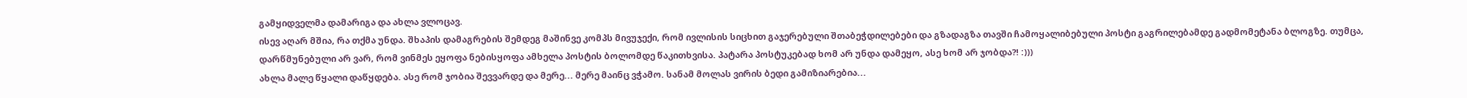გამყიდველმა დამარიგა და ახლა ვლოცავ.
ისევ აღარ მშია, რა თქმა უნდა. შხაპის დამაგრების შემდეგ მაშინვე კომპს მივუჯექი, რომ ივლისის სიცხით გაჯერებული შთაბეჭდილებები და გზადაგზა თავში ჩამოყალიბებული პოსტი გაგრილებამდე გადმომეტანა ბლოგზე. თუმცა, დარწმუნებული არ ვარ, რომ ვინმეს ეყოფა ნებისყოფა ამხელა პოსტის ბოლომდე წაკითხვისა. პატარა პოსტუკებად ხომ არ უნდა დამეყო, ასე ხომ არ ჯობდა?! :)))
ახლა მალე წყალი დაწყდება. ასე რომ ჯობია შევვარდე და მერე... მერე მაინც ვჭამო. სანამ მოლას ვირის ბედი გამიზიარებია...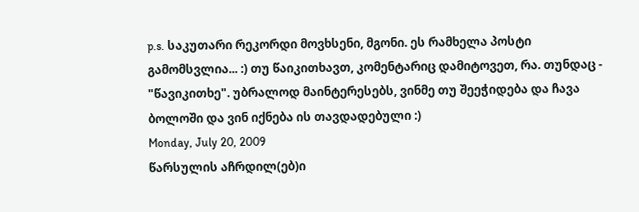p.s. საკუთარი რეკორდი მოვხსენი, მგონი. ეს რამხელა პოსტი გამომსვლია... :) თუ წაიკითხავთ, კომენტარიც დამიტოვეთ, რა. თუნდაც - "წავიკითხე". უბრალოდ მაინტერესებს, ვინმე თუ შეეჭიდება და ჩავა ბოლოში და ვინ იქნება ის თავდადებული :)
Monday, July 20, 2009
წარსულის აჩრდილ(ებ)ი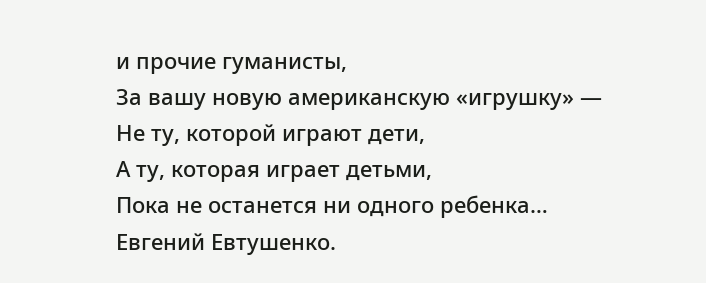и прочие гуманисты,
За вашу новую американскую «игрушку» —
Не ту, которой играют дети,
А ту, которая играет детьми,
Пока не останется ни одного ребенка…
Евгений Евтушенко.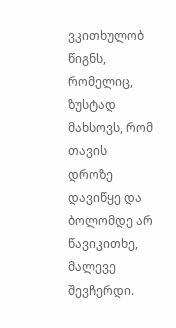ვკითხულობ წიგნს, რომელიც, ზუსტად მახსოვს, რომ თავის დროზე დავიწყე და ბოლომდე არ წავიკითხე, მალევე შევჩერდი.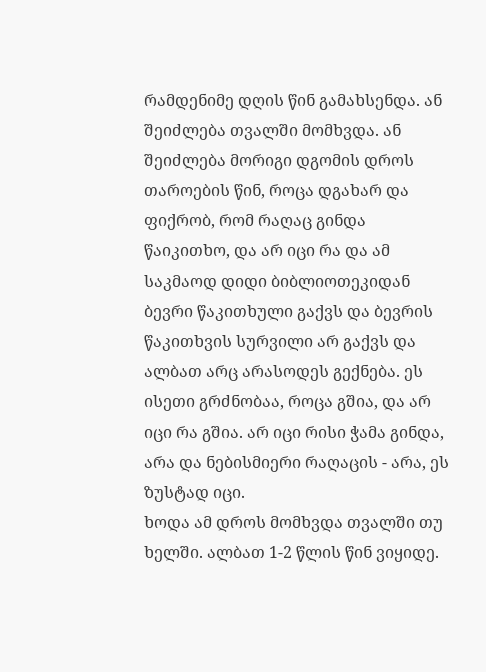რამდენიმე დღის წინ გამახსენდა. ან შეიძლება თვალში მომხვდა. ან შეიძლება მორიგი დგომის დროს თაროების წინ, როცა დგახარ და ფიქრობ, რომ რაღაც გინდა წაიკითხო, და არ იცი რა და ამ საკმაოდ დიდი ბიბლიოთეკიდან ბევრი წაკითხული გაქვს და ბევრის წაკითხვის სურვილი არ გაქვს და ალბათ არც არასოდეს გექნება. ეს ისეთი გრძნობაა, როცა გშია, და არ იცი რა გშია. არ იცი რისი ჭამა გინდა, არა და ნებისმიერი რაღაცის - არა, ეს ზუსტად იცი.
ხოდა ამ დროს მომხვდა თვალში თუ ხელში. ალბათ 1-2 წლის წინ ვიყიდე.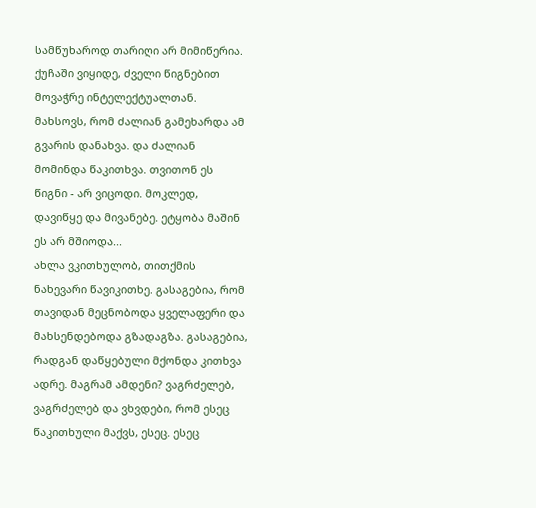სამწუხაროდ თარიღი არ მიმიწერია. ქუჩაში ვიყიდე, ძველი წიგნებით მოვაჭრე ინტელექტუალთან. მახსოვს, რომ ძალიან გამეხარდა ამ გვარის დანახვა. და ძალიან მომინდა წაკითხვა. თვითონ ეს წიგნი - არ ვიცოდი. მოკლედ, დავიწყე და მივანებე. ეტყობა მაშინ ეს არ მშიოდა...
ახლა ვკითხულობ, თითქმის ნახევარი წავიკითხე. გასაგებია, რომ თავიდან მეცნობოდა ყველაფერი და მახსენდებოდა გზადაგზა. გასაგებია, რადგან დაწყებული მქონდა კითხვა ადრე. მაგრამ ამდენი? ვაგრძელებ, ვაგრძელებ და ვხვდები, რომ ესეც წაკითხული მაქვს, ესეც. ესეც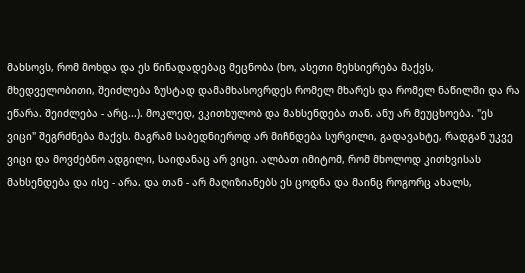მახსოვს, რომ მოხდა და ეს წინადადებაც მეცნობა (ხო, ასეთი მეხსიერება მაქვს, მხედველობითი, შეიძლება ზუსტად დამამხასოვრდეს რომელ მხარეს და რომელ ნაწილში და რა ეწარა. შეიძლება - არც...). მოკლედ, ვკითხულობ და მახსენდება თან. ანუ არ მეუცხოება. "ეს ვიცი" შეგრძნება მაქვს. მაგრამ საბედნიეროდ არ მიჩნდება სურვილი, გადავახტე, რადგან უკვე ვიცი და მოვძებნო ადგილი, საიდანაც არ ვიცი. ალბათ იმიტომ, რომ მხოლოდ კითხვისას მახსენდება და ისე - არა. და თან - არ მაღიზიანებს ეს ცოდნა და მაინც როგორც ახალს,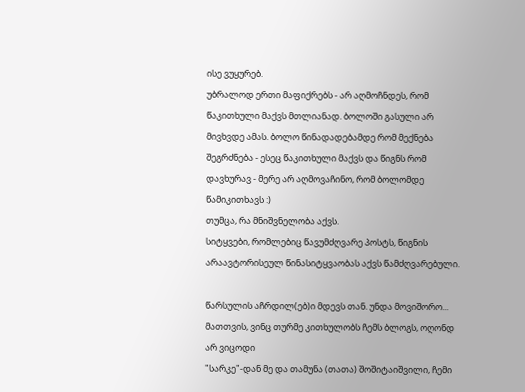ისე ვუყურებ.
უბრალოდ ერთი მაფიქრებს - არ აღმოჩნდეს, რომ წაკითხული მაქვს მთლიანად. ბოლოში გასული არ მივხვდე ამას. ბოლო წინადადებამდე რომ მექნება შეგრძნება - ესეც წაკითხული მაქვს და წიგნს რომ დავხურავ - მერე არ აღმოვაჩინო, რომ ბოლომდე წამიკითხავს :)
თუმცა, რა მნიშვნელობა აქვს.
სიტყვები, რომლებიც წავუმძღვარე პოსტს, წიგნის არაავტორისეულ წინასიტყვაობას აქვს წამძღვარებული.

წარსულის აჩრდილ(ებ)ი მდევს თან. უნდა მოვიშორო...
მათთვის, ვინც თურმე კითხულობს ჩემს ბლოგს, ოღონდ არ ვიცოდი
"სარკე"-დან მე და თამუნა (თათა) შოშიტაიშვილი, ჩემი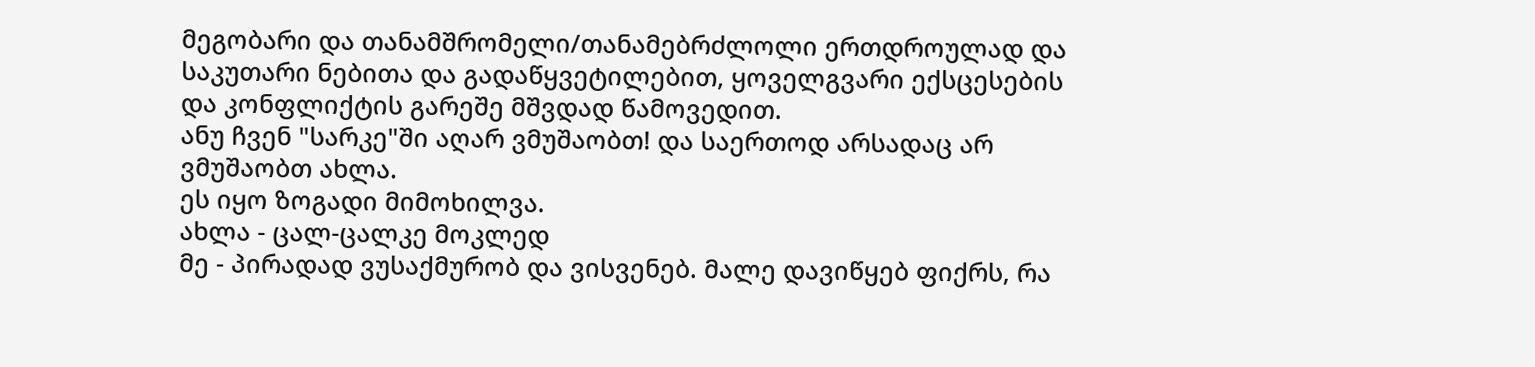მეგობარი და თანამშრომელი/თანამებრძლოლი ერთდროულად და საკუთარი ნებითა და გადაწყვეტილებით, ყოველგვარი ექსცესების და კონფლიქტის გარეშე მშვდად წამოვედით.
ანუ ჩვენ "სარკე"ში აღარ ვმუშაობთ! და საერთოდ არსადაც არ ვმუშაობთ ახლა.
ეს იყო ზოგადი მიმოხილვა.
ახლა - ცალ-ცალკე მოკლედ
მე - პირადად ვუსაქმურობ და ვისვენებ. მალე დავიწყებ ფიქრს, რა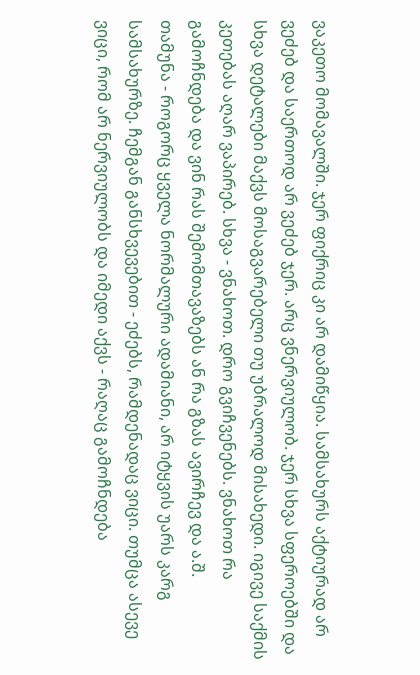ვაკეთო მომავალში. ჯერ ფიქრიც კი არ დამიწყია. სამსახურს აქტიურად არ ვეძებ და საერთოდ არ ვეძებ ჯერ. არც ვნერვიულობ. ჯერ სხვა სფეროებში და სხვა დეტალები მაქვს მოსაგვარებელი თუ უბრალოდ მისახედი. იგივე საქმის კეთებას აღარ ვაპირებ. სხვა - ვნახოთ. დრო გვიჩვენებს. ვნახოთ რა გამოჩნდება და ვინ რას შემომთავაზებს ან რა გზას ავირჩევ და ა.შ.
თამუნა - როგორც ყველა ნორმალური ადამიანი, არ იტყვის უარს კარგ სამსახურზე. ჩემგან განსხვევებით - ეძებს, რამდენადაც ვიცი. თუმცა ასევე ვიცი, რომ არ ნერვიულობს და იმედი აქვს - რაღაც გამოჩნდება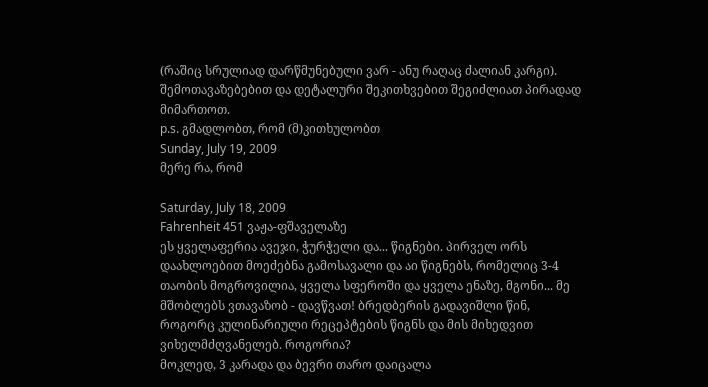(რაშიც სრულიად დარწმუნებული ვარ - ანუ რაღაც ძალიან კარგი). შემოთავაზებებით და დეტალური შეკითხვებით შეგიძლიათ პირადად მიმართოთ.
p.s. გმადლობთ, რომ (მ)კითხულობთ
Sunday, July 19, 2009
მერე რა, რომ

Saturday, July 18, 2009
Fahrenheit 451 ვაჟა-ფშაველაზე
ეს ყველაფერია ავეჯი, ჭურჭელი და... წიგნები. პირველ ორს დაახლოებით მოეძებნა გამოსავალი და აი წიგნებს, რომელიც 3-4 თაობის მოგროვილია, ყველა სფეროში და ყველა ენაზე, მგონი... მე მშობლებს ვთავაზობ - დავწვათ! ბრედბერის გადავიშლი წინ, როგორც კულინარიული რეცეპტების წიგნს და მის მიხედვით ვიხელმძღვანელებ. როგორია?
მოკლედ, 3 კარადა და ბევრი თარო დაიცალა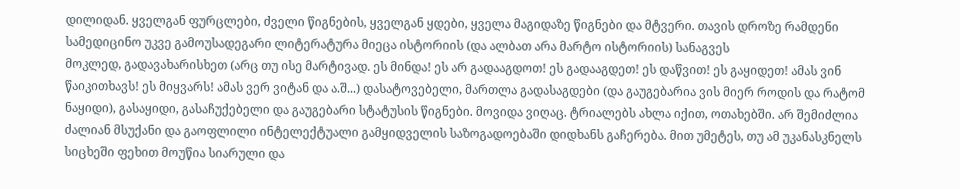დილიდან. ყველგან ფურცლები, ძველი წიგნების, ყველგან ყდები, ყველა მაგიდაზე წიგნები და მტვერი. თავის დროზე რამდენი სამედიცინო უკვე გამოუსადეგარი ლიტერატურა მიეცა ისტორიის (და ალბათ არა მარტო ისტორიის) სანაგვეს
მოკლედ, გადავახარისხეთ (არც თუ ისე მარტივად. ეს მინდა! ეს არ გადააგდოთ! ეს გადააგდეთ! ეს დაწვით! ეს გაყიდეთ! ამას ვინ წაიკითხავს! ეს მიყვარს! ამას ვერ ვიტან და ა.შ...) დასატოვებელი, მართლა გადასაგდები (და გაუგებარია ვის მიერ როდის და რატომ ნაყიდი), გასაყიდი, გასაჩუქებელი და გაუგებარი სტატუსის წიგნები. მოვიდა ვიღაც. ტრიალებს ახლა იქით, ოთახებში. არ შემიძლია ძალიან მსუქანი და გაოფლილი ინტელექტუალი გამყიდველის საზოგადოებაში დიდხანს გაჩერება. მით უმეტეს, თუ ამ უკანასკნელს სიცხეში ფეხით მოუწია სიარული და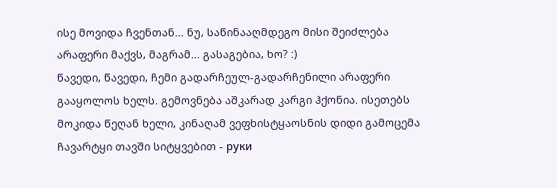ისე მოვიდა ჩვენთან... ნუ, საწინააღმდეგო მისი შეიძლება არაფერი მაქვს, მაგრამ... გასაგებია, ხო? :)
წავედი, წავედი, ჩემი გადარჩეულ-გადარჩენილი არაფერი გააყოლოს ხელს. გემოვნება აშკარად კარგი ჰქონია. ისეთებს მოკიდა წეღან ხელი, კინაღამ ვეფხისტყაოსნის დიდი გამოცემა ჩავარტყი თავში სიტყვებით - руки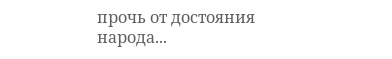прочь от достояния народа...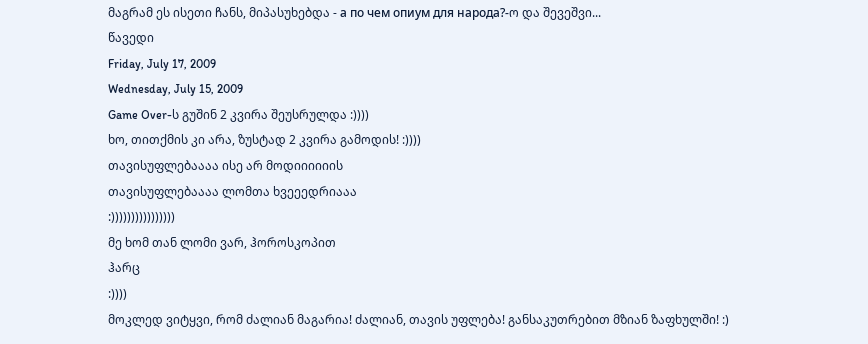მაგრამ ეს ისეთი ჩანს, მიპასუხებდა - а по чем опиум для народа?-ო და შევეშვი...
წავედი
Friday, July 17, 2009
Wednesday, July 15, 2009
Game Over-ს გუშინ 2 კვირა შეუსრულდა :))))
ხო, თითქმის კი არა, ზუსტად 2 კვირა გამოდის! :))))
თავისუფლებაააა ისე არ მოდიიიიიის
თავისუფლებაააა ლომთა ხვეეედრიააა
:))))))))))))))))
მე ხომ თან ლომი ვარ, ჰოროსკოპით
ჰარც
:))))
მოკლედ ვიტყვი, რომ ძალიან მაგარია! ძალიან, თავის უფლება! განსაკუთრებით მზიან ზაფხულში! :)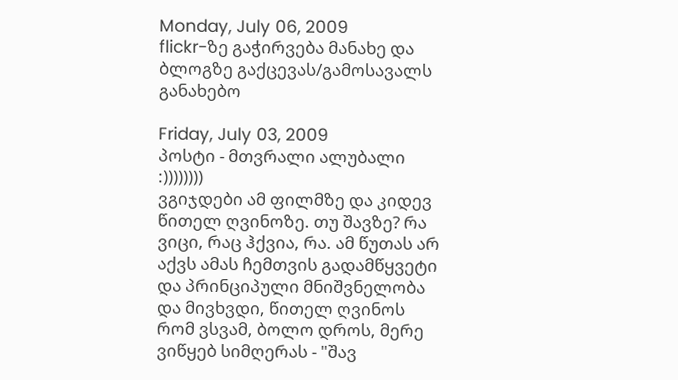Monday, July 06, 2009
flickr-ზე გაჭირვება მანახე და ბლოგზე გაქცევას/გამოსავალს განახებო

Friday, July 03, 2009
პოსტი - მთვრალი ალუბალი :))))))))
ვგიჯდები ამ ფილმზე და კიდევ წითელ ღვინოზე. თუ შავზე? რა ვიცი, რაც ჰქვია, რა. ამ წუთას არ აქვს ამას ჩემთვის გადამწყვეტი და პრინციპული მნიშვნელობა
და მივხვდი, წითელ ღვინოს რომ ვსვამ, ბოლო დროს, მერე ვიწყებ სიმღერას - "შავ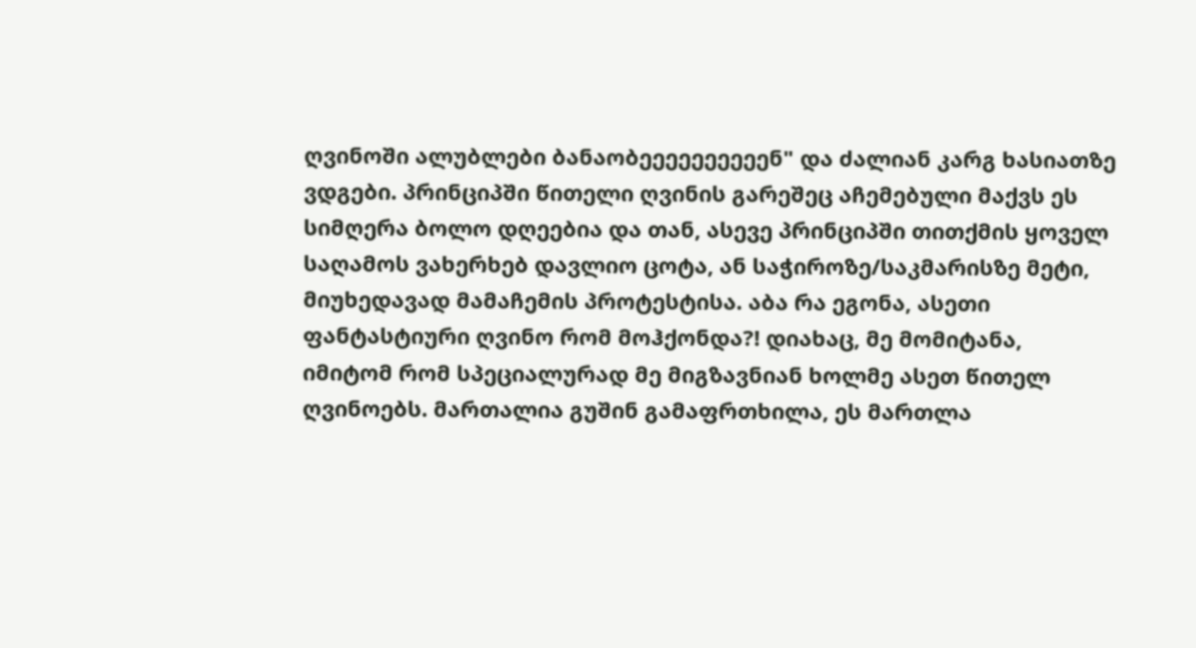ღვინოში ალუბლები ბანაობეეეეეეეეეენ" და ძალიან კარგ ხასიათზე ვდგები. პრინციპში წითელი ღვინის გარეშეც აჩემებული მაქვს ეს სიმღერა ბოლო დღეებია და თან, ასევე პრინციპში თითქმის ყოველ საღამოს ვახერხებ დავლიო ცოტა, ან საჭიროზე/საკმარისზე მეტი, მიუხედავად მამაჩემის პროტესტისა. აბა რა ეგონა, ასეთი ფანტასტიური ღვინო რომ მოჰქონდა?! დიახაც, მე მომიტანა, იმიტომ რომ სპეციალურად მე მიგზავნიან ხოლმე ასეთ წითელ ღვინოებს. მართალია გუშინ გამაფრთხილა, ეს მართლა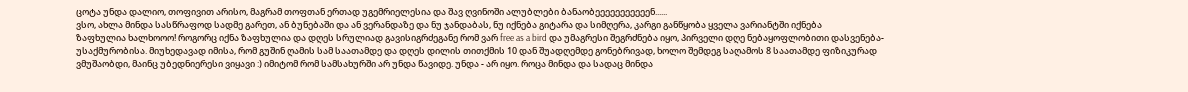ცოტა უნდა დალიო, თოფივით არისო, მაგრამ თოფთან ერთად უგემრიელესია და შავ ღვინოში ალუბლები ბანაობეეეეეეეეეეენ......
ვსო, ახლა მინდა სასწრაფოდ სადმე გარეთ, ან ბუნებაში და ან ვერანდაზე და ნუ ჯანდაბას, ნუ იქნება გიტარა და სიმღერა, კარგი განწყობა ყველა ვარიანტში იქნება
ზაფხულია ხალხოოო! როგორც იქნა ზაფხულია და დღეს სრულიად გავისიგრძეგანე რომ ვარ free as a bird და უმაგრესი შეგრძნება იყო, პირველი დღე ნებაყოფლობითი დასვენება-უსაქმურობისა. მიუხედავად იმისა, რომ გუშინ ღამის სამ საათამდე და დღეს დილის თითქმის 10 დან შუადღემდე გონებრივად, ხოლო შემდეგ საღამოს 8 საათამდე ფიზიკურად ვმუშაობდი, მაინც უბედნიერესი ვიყავი :) იმიტომ რომ სამსახურში არ უნდა წავიდე. უნდა - არ იყო. როცა მინდა და სადაც მინდა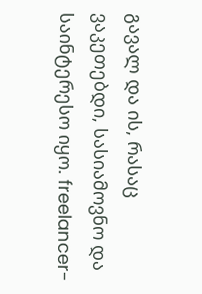გავალ და ის, რასაც ვაკეთებდი, სასიამოვნო და საინტერესო იყო. freelancer-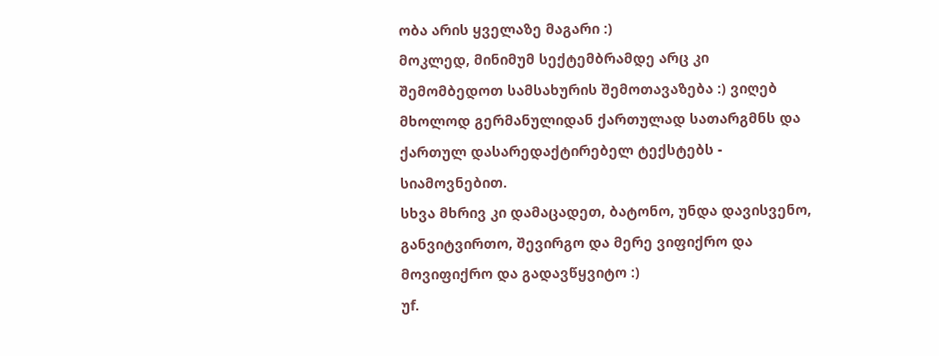ობა არის ყველაზე მაგარი :)
მოკლედ, მინიმუმ სექტემბრამდე არც კი შემომბედოთ სამსახურის შემოთავაზება :) ვიღებ მხოლოდ გერმანულიდან ქართულად სათარგმნს და ქართულ დასარედაქტირებელ ტექსტებს - სიამოვნებით.
სხვა მხრივ კი დამაცადეთ, ბატონო, უნდა დავისვენო, განვიტვირთო, შევირგო და მერე ვიფიქრო და მოვიფიქრო და გადავწყვიტო :)
უf.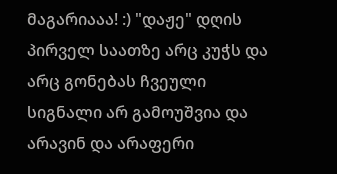მაგარიააა! :) "დაჟე" დღის პირველ საათზე არც კუჭს და არც გონებას ჩვეული სიგნალი არ გამოუშვია და არავინ და არაფერი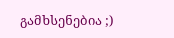გამხსენებია ;)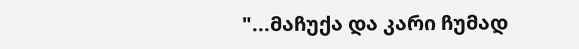"...მაჩუქა და კარი ჩუმად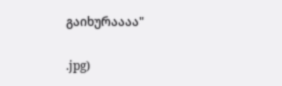გაიხურაააა"

.jpg)